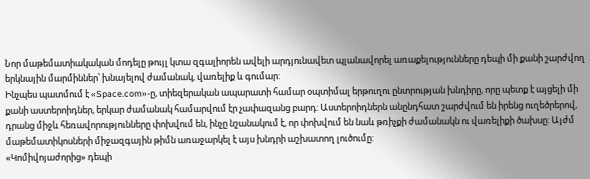Նոր մաթեմատիակական մոդելը թույլ կտա զգալիորեն ավելի արդյունավետ պլանավորել առաքելությունները դեպի մի քանի շարժվող երկնային մարմիններ՝ խնայելով ժամանակ, վառելիք և գումար:
Ինչպես պատմում է «Space.com»-ը, տիեզերական ապարատի համար օպտիմալ երթուղու ընտրության խնդիրը, որը պետք է այցելի մի քանի աստերոիդներ, երկար ժամանակ համարվում էր չափազանց բարդ: Աստերոիդներն անընդհատ շարժվում են իրենց ուղեծրերով, դրանց միջև հեռավորությունները փոխվում են, ինչը նշանակում է, որ փոխվում են նաև թռիչքի ժամանակն ու վառելիքի ծախսը: Այժմ մաթեմատիկոսների միջազգային թիմն առաջարկել է այս խնդրի աշխատող լուծումը:
«Կոմիվոյաժորից» դեպի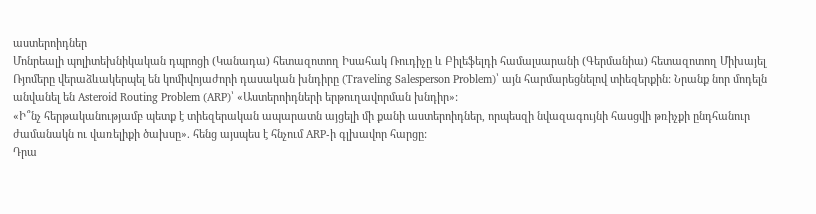աստերոիդներ
Մոնրեալի պոլիտեխնիկական դպրոցի (Կանադա) հետազոտող Իսահակ Ռուդիչը և Բիլեֆելդի համալսարանի (Գերմանիա) հետազոտող Միխայել Ռյոմերը վերաձևակերպել են կոմիվոյաժորի դասական խնդիրը (Traveling Salesperson Problem)՝ այն հարմարեցնելով տիեզերքին: Նրանք նոր մոդելն անվանել են Asteroid Routing Problem (ARP)՝ «Աստերոիդների երթուղավորման խնդիր»:
«Ի՞նչ հերթականությամբ պետք է տիեզերական ապարատն այցելի մի քանի աստերոիդներ, որպեսզի նվազագույնի հասցվի թռիչքի ընդհանուր ժամանակն ու վառելիքի ծախսը». հենց այսպես է հնչում ARP-ի գլխավոր հարցը:
Դրա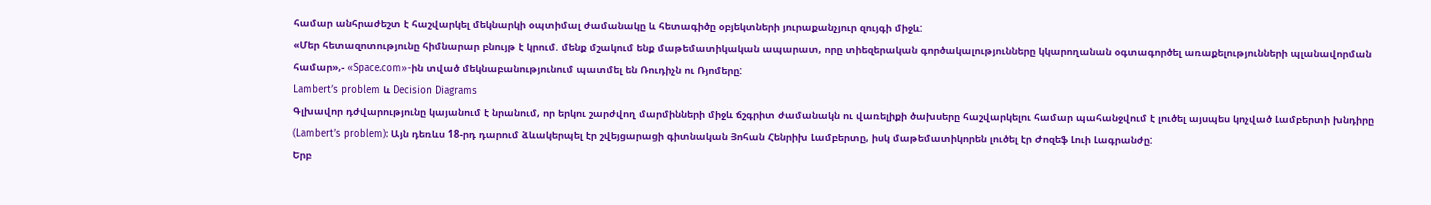համար անհրաժեշտ է հաշվարկել մեկնարկի օպտիմալ ժամանակը և հետագիծը օբյեկտների յուրաքանչյուր զույգի միջև:
«Մեր հետազոտությունը հիմնարար բնույթ է կրում. մենք մշակում ենք մաթեմատիկական ապարատ, որը տիեզերական գործակալությունները կկարողանան օգտագործել առաքելությունների պլանավորման համար»,- «Space.com»-ին տված մեկնաբանությունում պատմել են Ռուդիչն ու Ռյոմերը:
Lambert’s problem և Decision Diagrams
Գլխավոր դժվարությունը կայանում է նրանում, որ երկու շարժվող մարմինների միջև ճշգրիտ ժամանակն ու վառելիքի ծախսերը հաշվարկելու համար պահանջվում է լուծել այսպես կոչված Լամբերտի խնդիրը (Lambert’s problem): Այն դեռևս 18-րդ դարում ձևակերպել էր շվեյցարացի գիտնական Յոհան Հենրիխ Լամբերտը, իսկ մաթեմատիկորեն լուծել էր Ժոզեֆ Լուի Լագրանժը:
Երբ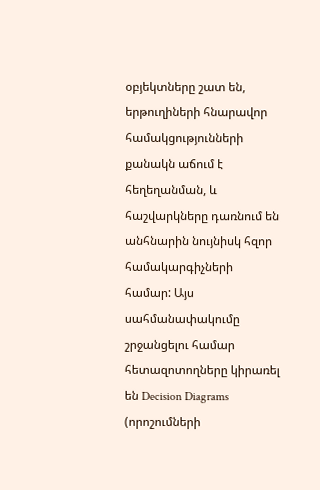օբյեկտները շատ են, երթուղիների հնարավոր համակցությունների քանակն աճում է հեղեղանման, և հաշվարկները դառնում են անհնարին նույնիսկ հզոր համակարգիչների համար: Այս սահմանափակումը շրջանցելու համար հետազոտողները կիրառել են Decision Diagrams (որոշումների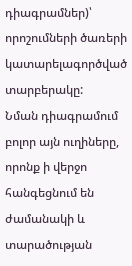դիագրամներ)՝ որոշումների ծառերի կատարելագործված տարբերակը:
Նման դիագրամում բոլոր այն ուղիները, որոնք ի վերջո հանգեցնում են ժամանակի և տարածության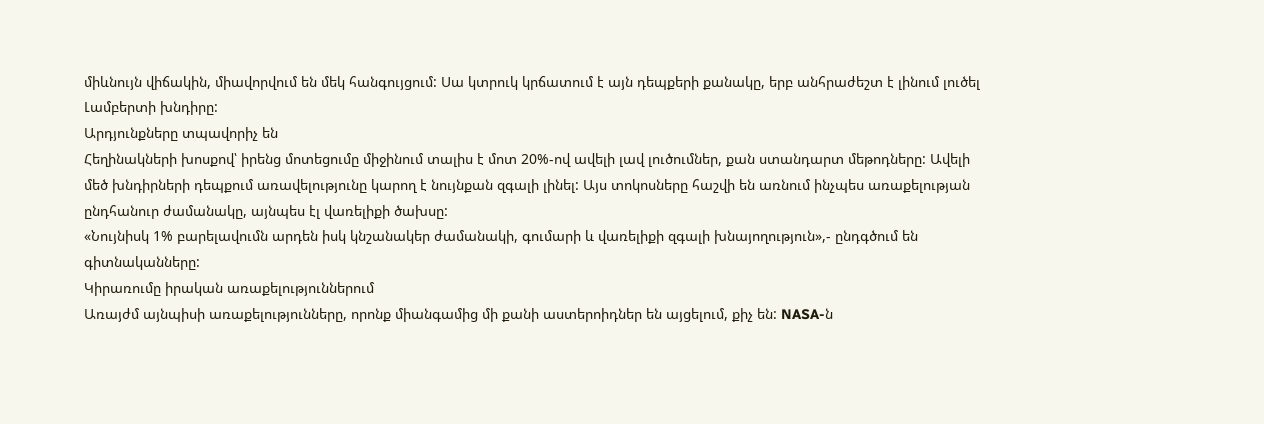միևնույն վիճակին, միավորվում են մեկ հանգույցում: Սա կտրուկ կրճատում է այն դեպքերի քանակը, երբ անհրաժեշտ է լինում լուծել Լամբերտի խնդիրը:
Արդյունքները տպավորիչ են
Հեղինակների խոսքով՝ իրենց մոտեցումը միջինում տալիս է մոտ 20%-ով ավելի լավ լուծումներ, քան ստանդարտ մեթոդները: Ավելի մեծ խնդիրների դեպքում առավելությունը կարող է նույնքան զգալի լինել: Այս տոկոսները հաշվի են առնում ինչպես առաքելության ընդհանուր ժամանակը, այնպես էլ վառելիքի ծախսը:
«Նույնիսկ 1% բարելավումն արդեն իսկ կնշանակեր ժամանակի, գումարի և վառելիքի զգալի խնայողություն»,- ընդգծում են գիտնականները:
Կիրառումը իրական առաքելություններում
Առայժմ այնպիսի առաքելությունները, որոնք միանգամից մի քանի աստերոիդներ են այցելում, քիչ են: NASA-ն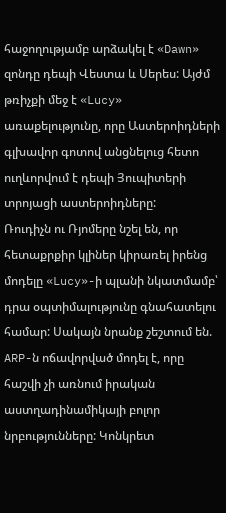հաջողությամբ արձակել է «Dawn» զոնդը դեպի Վեստա և Սերես: Այժմ թռիչքի մեջ է «Lucy» առաքելությունը, որը Աստերոիդների գլխավոր գոտով անցնելուց հետո ուղևորվում է դեպի Յուպիտերի տրոյացի աստերոիդները:
Ռուդիչն ու Ռյոմերը նշել են, որ հետաքրքիր կլիներ կիրառել իրենց մոդելը «Lucy»-ի պլանի նկատմամբ՝ դրա օպտիմալությունը գնահատելու համար: Սակայն նրանք շեշտում են. ARP-ն ոճավորված մոդել է, որը հաշվի չի առնում իրական աստղադինամիկայի բոլոր նրբությունները: Կոնկրետ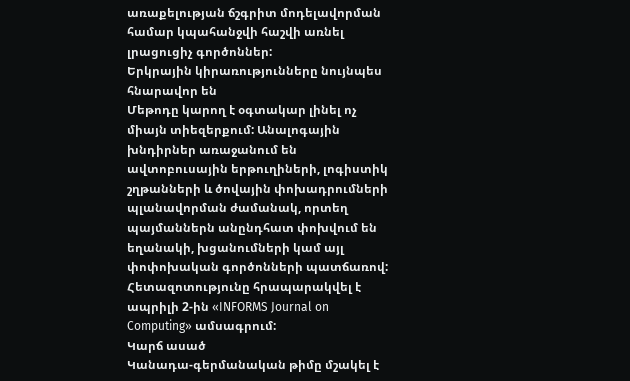առաքելության ճշգրիտ մոդելավորման համար կպահանջվի հաշվի առնել լրացուցիչ գործոններ:
Երկրային կիրառությունները նույնպես հնարավոր են
Մեթոդը կարող է օգտակար լինել ոչ միայն տիեզերքում: Անալոգային խնդիրներ առաջանում են ավտոբուսային երթուղիների, լոգիստիկ շղթանների և ծովային փոխադրումների պլանավորման ժամանակ, որտեղ պայմաններն անընդհատ փոխվում են եղանակի, խցանումների կամ այլ փոփոխական գործոնների պատճառով:
Հետազոտությունը հրապարակվել է ապրիլի 2-ին «INFORMS Journal on Computing» ամսագրում:
Կարճ ասած
Կանադա-գերմանական թիմը մշակել է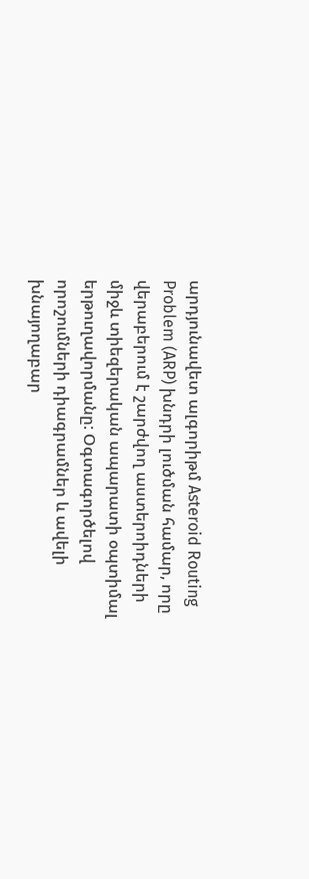արդյունավետ ալգորիթմ Asteroid Routing Problem (ARP) խնդրի լուծման համար, որը վերաբերում է շարժվող աստերոիդների միջև տիեզերական ապարատի օպտիմալ երթուղավորմանը: Օգտագործելով որոշումների դիագրամներ և ավելի խնայողաբար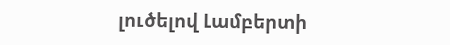լուծելով Լամբերտի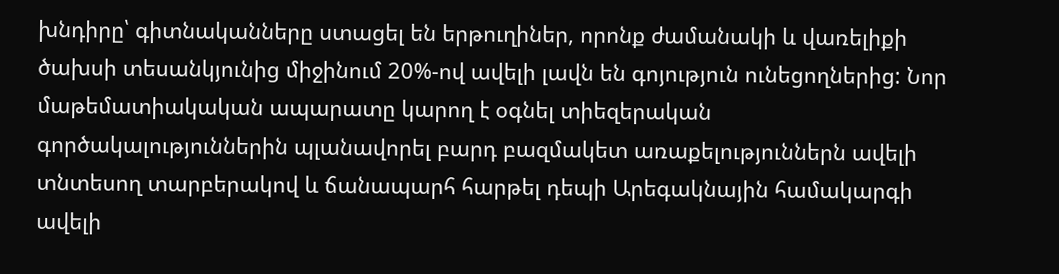խնդիրը՝ գիտնականները ստացել են երթուղիներ, որոնք ժամանակի և վառելիքի ծախսի տեսանկյունից միջինում 20%-ով ավելի լավն են գոյություն ունեցողներից: Նոր մաթեմատիակական ապարատը կարող է օգնել տիեզերական գործակալություններին պլանավորել բարդ բազմակետ առաքելություններն ավելի տնտեսող տարբերակով և ճանապարհ հարթել դեպի Արեգակնային համակարգի ավելի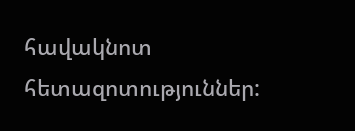հավակնոտ հետազոտություններ: